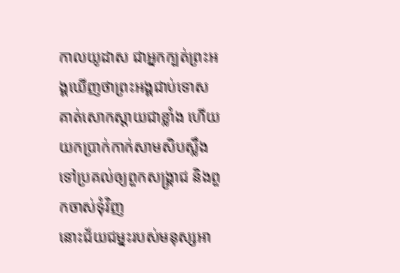កាលយូដាស ជាអ្នកក្បត់ព្រះអង្គឃើញថាព្រះអង្គជាប់ទោស គាត់សោកស្តាយជាខ្លាំង ហើយយកប្រាក់កាក់សាមសិបស្លឹង ទៅប្រគល់ឲ្យពួកសង្គ្រាជ និងពួកចាស់ទុំវិញ
នោះជ័យជម្នះរបស់មនុស្សអា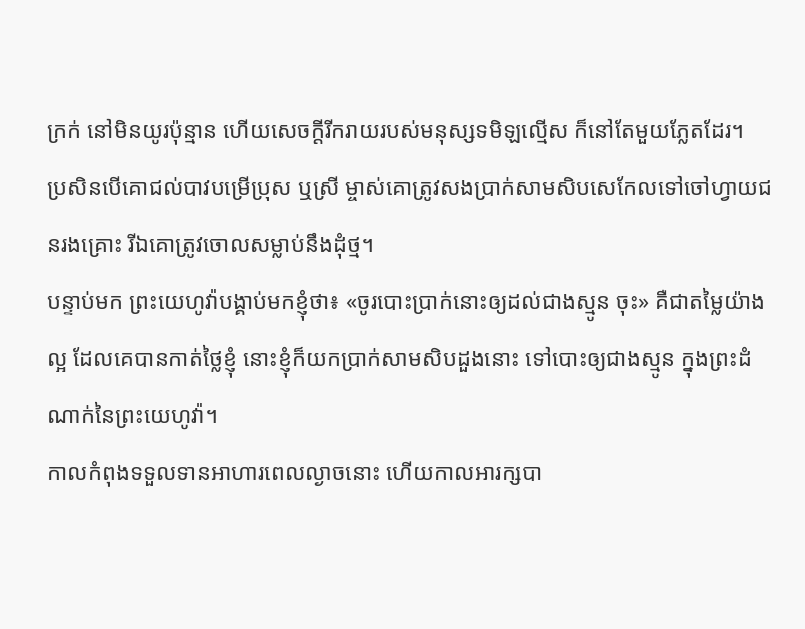ក្រក់ នៅមិនយូរប៉ុន្មាន ហើយសេចក្ដីរីករាយរបស់មនុស្សទមិឡល្មើស ក៏នៅតែមួយភ្លែតដែរ។
ប្រសិនបើគោជល់បាវបម្រើប្រុស ឬស្រី ម្ចាស់គោត្រូវសងប្រាក់សាមសិបសេកែលទៅចៅហ្វាយជនរងគ្រោះ រីឯគោត្រូវចោលសម្លាប់នឹងដុំថ្ម។
បន្ទាប់មក ព្រះយេហូវ៉ាបង្គាប់មកខ្ញុំថា៖ «ចូរបោះប្រាក់នោះឲ្យដល់ជាងស្មូន ចុះ» គឺជាតម្លៃយ៉ាងល្អ ដែលគេបានកាត់ថ្លៃខ្ញុំ នោះខ្ញុំក៏យកប្រាក់សាមសិបដួងនោះ ទៅបោះឲ្យជាងស្មូន ក្នុងព្រះដំណាក់នៃព្រះយេហូវ៉ា។
កាលកំពុងទទួលទានអាហារពេលល្ងាចនោះ ហើយកាលអារក្សបា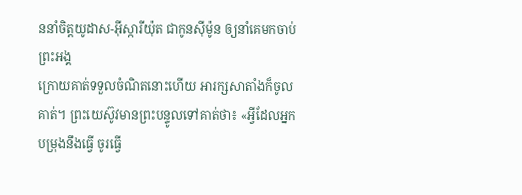ននាំចិត្តយូដាស-អ៊ីស្ការីយ៉ុត ជាកូនស៊ីម៉ូន ឲ្យនាំគេមកចាប់ព្រះអង្គ
ក្រោយគាត់ទទួលចំណិតនោះហើយ អារក្សសាតាំងក៏ចូលគាត់។ ព្រះយេស៊ូវមានព្រះបន្ទូលទៅគាត់ថា៖ «អ្វីដែលអ្នកបម្រុងនឹងធ្វើ ចូរធ្វើ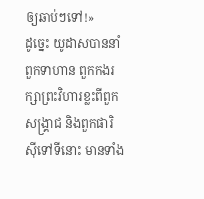ឲ្យឆាប់ៗទៅ!»
ដូច្នេះ យូដាសបាននាំពួកទាហាន ពួកកងរក្សាព្រះវិហារខ្លះពីពួកសង្គ្រាជ និងពួកផារិស៊ីទៅទីនោះ មានទាំង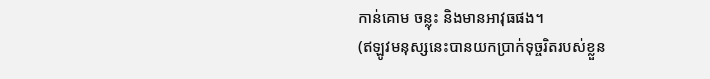កាន់គោម ចន្លុះ និងមានអាវុធផង។
(ឥឡូវមនុស្សនេះបានយកប្រាក់ទុច្ចរិតរបស់ខ្លួន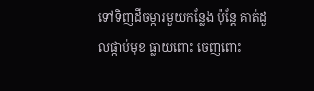ទៅទិញដីចម្ការមួយកន្លែង ប៉ុន្តែ គាត់ដួលផ្កាប់មុខ ធ្លាយពោះ ចេញពោះ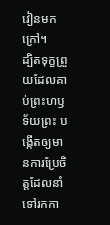វៀនមកក្រៅ។
ដ្បិតទុក្ខព្រួយដែលគាប់ព្រះហឫទ័យព្រះ បង្កើតឲ្យមានការប្រែចិត្តដែលនាំទៅរកកា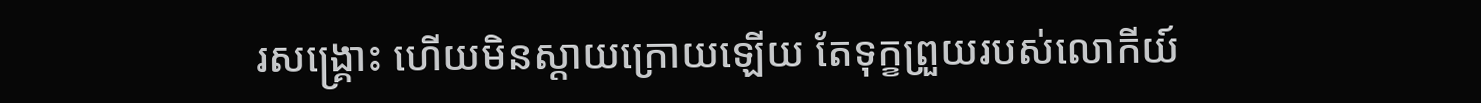រសង្គ្រោះ ហើយមិនស្តាយក្រោយឡើយ តែទុក្ខព្រួយរបស់លោកីយ៍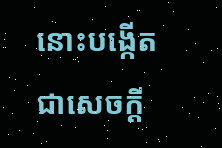នោះបង្កើតជាសេចក្តី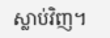ស្លាប់វិញ។